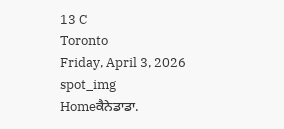13 C
Toronto
Friday, April 3, 2026
spot_img
Homeਕੈਨੇਡਾਡਾ.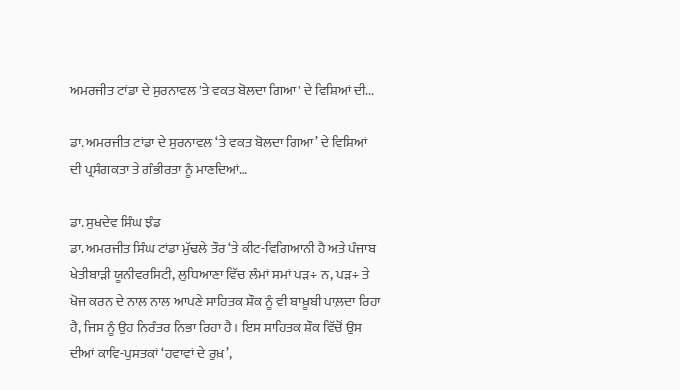ਅਮਰਜੀਤ ਟਾਂਡਾ ਦੇ ਸੁਰਨਾਵਲ 'ਤੇ ਵਕਤ ਬੋਲਦਾ ਗਿਆ' ਦੇ ਵਿਸ਼ਿਆਂ ਦੀ...

ਡਾ. ਅਮਰਜੀਤ ਟਾਂਡਾ ਦੇ ਸੁਰਨਾਵਲ ‘ਤੇ ਵਕਤ ਬੋਲਦਾ ਗਿਆ’ ਦੇ ਵਿਸ਼ਿਆਂ ਦੀ ਪ੍ਰਸੰਗਕਤਾ ਤੇ ਗੰਭੀਰਤਾ ਨੂੰ ਮਾਣਦਿਆਂ…

ਡਾ. ਸੁਖਦੇਵ ਸਿੰਘ ਝੰਡ
ਡਾ. ਅਮਰਜੀਤ ਸਿੰਘ ਟਾਂਡਾ ਮੁੱਢਲੇ ਤੌਰ ‘ਤੇ ਕੀਟ-ਵਿਗਿਆਨੀ ਹੈ ਅਤੇ ਪੰਜਾਬ ਖੇਤੀਬਾੜੀ ਯੂਨੀਵਰਸਿਟੀ, ਲੁਧਿਆਣਾ ਵਿੱਚ ਲੰਮਾਂ ਸਮਾਂ ਪੜ÷ ਨ, ਪੜ÷ ਤੇ ਖੋਜ ਕਰਨ ਦੇ ਨਾਲ ਨਾਲ ਆਪਣੇ ਸਾਹਿਤਕ ਸ਼ੌਕ ਨੂੰ ਵੀ ਬਾਖ਼ੂਬੀ ਪਾਲ਼ਦਾ ਰਿਹਾ ਹੈ, ਜਿਸ ਨੂੰ ਉਹ ਨਿਰੰਤਰ ਨਿਭਾ ਰਿਹਾ ਹੈ। ਇਸ ਸਾਹਿਤਕ ਸ਼ੌਕ ਵਿੱਚੋਂ ਉਸ ਦੀਆਂ ਕਾਵਿ-ਪੁਸਤਕਾਂ ‘ਹਵਾਵਾਂ ਦੇ ਰੁਖ਼’,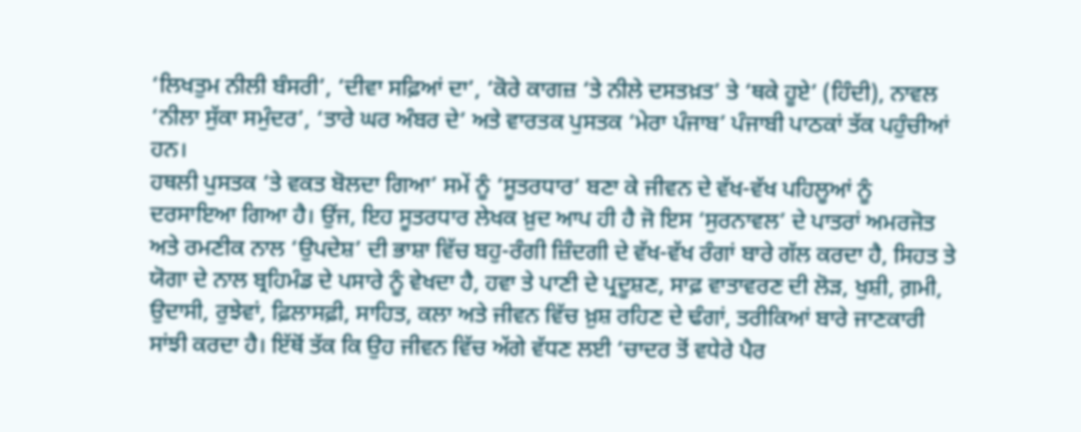‘ਲਿਖਤੁਮ ਨੀਲੀ ਬੰਸਰੀ’, ‘ਦੀਵਾ ਸਫ਼ਿਆਂ ਦਾ’, ‘ਕੋਰੇ ਕਾਗਜ਼ ‘ਤੇ ਨੀਲੇ ਦਸਤਖ਼ਤ’ ਤੇ ‘ਥਕੇ ਹੂਏ’ (ਹਿੰਦੀ), ਨਾਵਲ ‘ਨੀਲਾ ਸੁੱਕਾ ਸਮੁੰਦਰ’, ‘ਤਾਰੇ ਘਰ ਅੰਬਰ ਦੇ’ ਅਤੇ ਵਾਰਤਕ ਪੁਸਤਕ ‘ਮੇਰਾ ਪੰਜਾਬ’ ਪੰਜਾਬੀ ਪਾਠਕਾਂ ਤੱਕ ਪਹੁੰਚੀਆਂ ਹਨ।
ਹਥਲੀ ਪੁਸਤਕ ‘ਤੇ ਵਕਤ ਬੋਲਦਾ ਗਿਆ’ ਸਮੇਂ ਨੂੰ ‘ਸੂਤਰਧਾਰ’ ਬਣਾ ਕੇ ਜੀਵਨ ਦੇ ਵੱਖ-ਵੱਖ ਪਹਿਲੂਆਂ ਨੂੰ ਦਰਸਾਇਆ ਗਿਆ ਹੈ। ਉਂਜ, ਇਹ ਸੂਤਰਧਾਰ ਲੇਖਕ ਖ਼ੁਦ ਆਪ ਹੀ ਹੈ ਜੋ ਇਸ ‘ਸੁਰਨਾਵਲ’ ਦੇ ਪਾਤਰਾਂ ਅਮਰਜੋਤ ਅਤੇ ਰਮਣੀਕ ਨਾਲ ‘ਉਪਦੇਸ਼’ ਦੀ ਭਾਸ਼ਾ ਵਿੱਚ ਬਹੁ-ਰੰਗੀ ਜ਼ਿੰਦਗੀ ਦੇ ਵੱਖ-ਵੱਖ ਰੰਗਾਂ ਬਾਰੇ ਗੱਲ ਕਰਦਾ ਹੈ, ਸਿਹਤ ਤੇ ਯੋਗਾ ਦੇ ਨਾਲ ਬ੍ਰਹਿਮੰਡ ਦੇ ਪਸਾਰੇ ਨੂੰ ਵੇਖਦਾ ਹੈ, ਹਵਾ ਤੇ ਪਾਣੀ ਦੇ ਪ੍ਰਦੂਸ਼ਣ, ਸਾਫ਼ ਵਾਤਾਵਰਣ ਦੀ ਲੋੜ, ਖੁਸ਼ੀ, ਗ਼ਮੀ, ਉਦਾਸੀ, ਰੁਝੇਵਾਂ, ਫ਼ਿਲਾਸਫ਼ੀ, ਸਾਹਿਤ, ਕਲਾ ਅਤੇ ਜੀਵਨ ਵਿੱਚ ਖ਼ੁਸ਼ ਰਹਿਣ ਦੇ ਢੰਗਾਂ, ਤਰੀਕਿਆਂ ਬਾਰੇ ਜਾਣਕਾਰੀ ਸਾਂਝੀ ਕਰਦਾ ਹੈ। ਇੱਥੋਂ ਤੱਕ ਕਿ ਉਹ ਜੀਵਨ ਵਿੱਚ ਅੱਗੇ ਵੱਧਣ ਲਈ ‘ਚਾਦਰ ਤੋਂ ਵਧੇਰੇ ਪੈਰ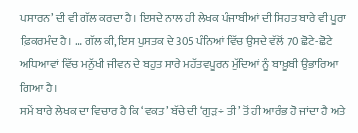ਪਸਾਰਨ’ ਦੀ ਵੀ ਗੱਲ ਕਰਦਾ ਹੈ। ਇਸਦੇ ਨਾਲ ਹੀ ਲੇਖਕ ਪੰਜਾਬੀਆਂ ਦੀ ਸਿਹਤ ਬਾਰੇ ਵੀ ਪੂਰਾ ਫ਼ਿਕਰਮੰਦ ਹੈ। … ਗੱਲ ਕੀ, ਇਸ ਪੁਸਤਕ ਦੇ 305 ਪੰਨਿਆਂ ਵਿੱਚ ਉਸਦੇ ਵੱਲੋਂ 70 ਛੋਟੇ-ਛੋਟੇ ਅਧਿਆਵਾਂ ਵਿੱਚ ਮਨੁੱਖੀ ਜੀਵਨ ਦੇ ਬਹੁਤ ਸਾਰੇ ਮਹੱਤਵਪੂਰਨ ਮੁੱਦਿਆਂ ਨੂੰ ਬਾਖ਼ੂਬੀ ਉਭਾਰਿਆ ਗਿਆ ਹੈ।
ਸਮੇਂ ਬਾਰੇ ਲੇਖਕ ਦਾ ਵਿਚਾਰ ਹੈ ਕਿ ‘ਵਕਤ’ ਬੱਚੇ ਦੀ ‘ਗੁੜ÷ ਤੀ’ ਤੋਂ ਹੀ ਆਰੰਭ ਹੋ ਜਾਂਦਾ ਹੈ ਅਤੇ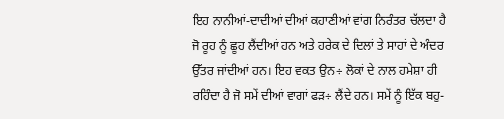ਇਹ ਨਾਨੀਆਂ-ਦਾਦੀਆਂ ਦੀਆਂ ਕਹਾਣੀਆਂ ਵਾਂਗ ਨਿਰੰਤਰ ਚੱਲਦਾ ਹੈ ਜੋ ਰੂਹ ਨੂੰ ਛੂਹ ਲੈਂਦੀਆਂ ਹਨ ਅਤੇ ਹਰੇਕ ਦੇ ਦਿਲਾਂ ਤੇ ਸਾਹਾਂ ਦੇ ਅੰਦਰ ਉੱਤਰ ਜਾਂਦੀਆਂ ਹਨ। ਇਹ ਵਕਤ ਉਨ÷ ਲੋਕਾਂ ਦੇ ਨਾਲ ਹਮੇਸ਼ਾ ਹੀ ਰਹਿੰਦਾ ਹੈ ਜੋ ਸਮੇਂ ਦੀਆਂ ਵਾਗਾਂ ਫੜ÷ ਲੈਂਦੇ ਹਨ। ਸਮੇਂ ਨੂੰ ਇੱਕ ਬਹੁ-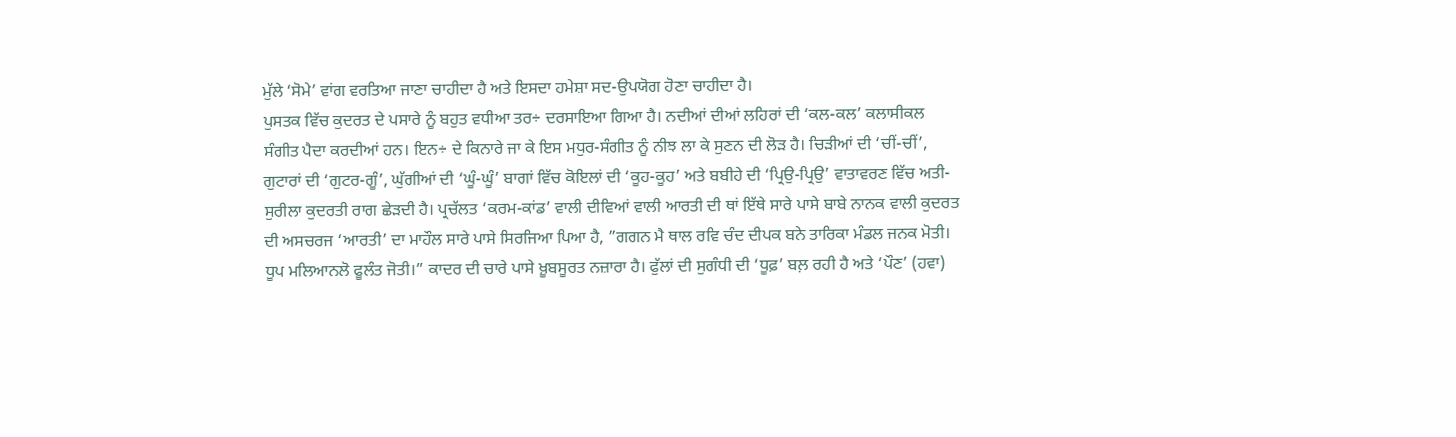ਮੁੱਲੇ ‘ਸੋਮੇ’ ਵਾਂਗ ਵਰਤਿਆ ਜਾਣਾ ਚਾਹੀਦਾ ਹੈ ਅਤੇ ਇਸਦਾ ਹਮੇਸ਼ਾ ਸਦ-ਉਪਯੋਗ ਹੋਣਾ ਚਾਹੀਦਾ ਹੈ।
ਪੁਸਤਕ ਵਿੱਚ ਕੁਦਰਤ ਦੇ ਪਸਾਰੇ ਨੂੰ ਬਹੁਤ ਵਧੀਆ ਤਰ÷ ਦਰਸਾਇਆ ਗਿਆ ਹੈ। ਨਦੀਆਂ ਦੀਆਂ ਲਹਿਰਾਂ ਦੀ ‘ਕਲ-ਕਲ’ ਕਲਾਸੀਕਲ ਸੰਗੀਤ ਪੈਦਾ ਕਰਦੀਆਂ ਹਨ। ਇਨ÷ ਦੇ ਕਿਨਾਰੇ ਜਾ ਕੇ ਇਸ ਮਧੁਰ-ਸੰਗੀਤ ਨੂੰ ਨੀਝ ਲਾ ਕੇ ਸੁਣਨ ਦੀ ਲੋੜ ਹੈ। ਚਿੜੀਆਂ ਦੀ ‘ਚੀਂ-ਚੀਂ’, ਗੁਟਾਰਾਂ ਦੀ ‘ਗੁਟਰ-ਗੂੰ’, ਘੁੱਗੀਆਂ ਦੀ ‘ਘੂੰ-ਘੂੰ’ ਬਾਗਾਂ ਵਿੱਚ ਕੋਇਲਾਂ ਦੀ ‘ਕੂਹ-ਕੂਹ’ ਅਤੇ ਬਬੀਹੇ ਦੀ ‘ਪ੍ਰਿਉ-ਪ੍ਰਿਉ’ ਵਾਤਾਵਰਣ ਵਿੱਚ ਅਤੀ-ਸੁਰੀਲਾ ਕੁਦਰਤੀ ਰਾਗ ਛੇੜਦੀ ਹੈ। ਪ੍ਰਚੱਲਤ ‘ਕਰਮ-ਕਾਂਡ’ ਵਾਲੀ ਦੀਵਿਆਂ ਵਾਲੀ ਆਰਤੀ ਦੀ ਥਾਂ ਇੱਥੇ ਸਾਰੇ ਪਾਸੇ ਬਾਬੇ ਨਾਨਕ ਵਾਲੀ ਕੁਦਰਤ ਦੀ ਅਸਚਰਜ ‘ਆਰਤੀ’ ਦਾ ਮਾਹੌਲ ਸਾਰੇ ਪਾਸੇ ਸਿਰਜਿਆ ਪਿਆ ਹੈ, ”ਗਗਨ ਮੈ ਥਾਲ ਰਵਿ ਚੰਦ ਦੀਪਕ ਬਨੇ ਤਾਰਿਕਾ ਮੰਡਲ ਜਨਕ ਮੋਤੀ। ਧੂਪ ਮਲਿਆਨਲੋ ਫੂਲੰਤ ਜੋਤੀ।” ਕਾਦਰ ਦੀ ਚਾਰੇ ਪਾਸੇ ਖ਼ੂਬਸੂਰਤ ਨਜ਼ਾਰਾ ਹੈ। ਫੁੱਲਾਂ ਦੀ ਸੁਗੰਧੀ ਦੀ ‘ਧੂਫ਼’ ਬਲ਼ ਰਹੀ ਹੈ ਅਤੇ ‘ਪੌਣ’ (ਹਵਾ)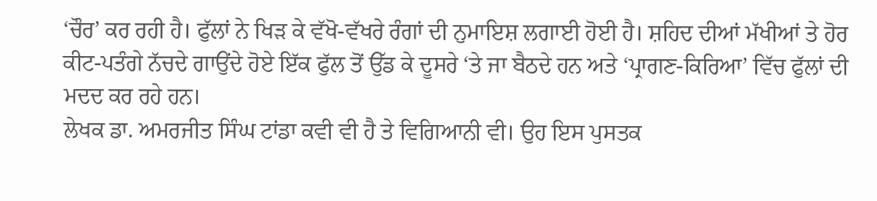‘ਚੌਰ’ ਕਰ ਰਹੀ ਹੈ। ਫੁੱਲਾਂ ਨੇ ਖਿੜ ਕੇ ਵੱਖੋ-ਵੱਖਰੇ ਰੰਗਾਂ ਦੀ ਨੁਮਾਇਸ਼ ਲਗਾਈ ਹੋਈ ਹੈ। ਸ਼ਹਿਦ ਦੀਆਂ ਮੱਖੀਆਂ ਤੇ ਹੋਰ ਕੀਟ-ਪਤੰਗੇ ਨੱਚਦੇ ਗਾਉਂਦੇ ਹੋਏ ਇੱਕ ਫੁੱਲ ਤੋਂ ਉੱਡ ਕੇ ਦੂਸਰੇ ‘ਤੇ ਜਾ ਬੈਠਦੇ ਹਨ ਅਤੇ ‘ਪ੍ਰਾਗਣ-ਕਿਰਿਆ’ ਵਿੱਚ ਫੁੱਲਾਂ ਦੀ ਮਦਦ ਕਰ ਰਹੇ ਹਨ।
ਲੇਖਕ ਡਾ. ਅਮਰਜੀਤ ਸਿੰਘ ਟਾਂਡਾ ਕਵੀ ਵੀ ਹੈ ਤੇ ਵਿਗਿਆਨੀ ਵੀ। ਉਹ ਇਸ ਪੁਸਤਕ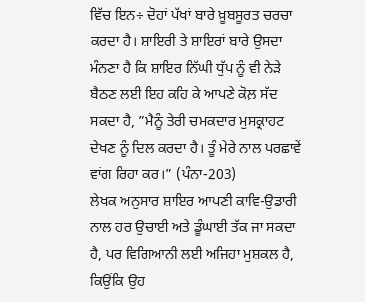ਵਿੱਚ ਇਨ÷ ਦੋਹਾਂ ਪੱਖਾਂ ਬਾਰੇ ਖ਼ੂਬਸੂਰਤ ਚਰਚਾ ਕਰਦਾ ਹੈ। ਸ਼ਾਇਰੀ ਤੇ ਸ਼ਾਇਰਾਂ ਬਾਰੇ ਉਸਦਾ ਮੰਨਣਾ ਹੈ ਕਿ ਸ਼ਾਇਰ ਨਿੱਘੀ ਧੁੱਪ ਨੂੰ ਵੀ ਨੇੜੇ ਬੈਠਣ ਲਈ ਇਹ ਕਹਿ ਕੇ ਆਪਣੇ ਕੋਲ਼ ਸੱਦ ਸਕਦਾ ਹੈ, ”ਮੈਨੂੰ ਤੇਰੀ ਚਮਕਦਾਰ ਮੁਸਕ੍ਰਾਹਟ ਦੇਖਣ ਨੂੰ ਦਿਲ ਕਰਦਾ ਹੈ। ਤੂੰ ਮੇਰੇ ਨਾਲ ਪਰਛਾਵੇਂ ਵਾਂਗ ਰਿਹਾ ਕਰ।” (ਪੰਨਾ-203)
ਲੇਖਕ ਅਨੁਸਾਰ ਸ਼ਾਇਰ ਆਪਣੀ ਕਾਵਿ-ਉਡਾਰੀ ਨਾਲ ਹਰ ਉਚਾਈ ਅਤੇ ਡੂੰਘਾਈ ਤੱਕ ਜਾ ਸਕਦਾ ਹੈ, ਪਰ ਵਿਗਿਆਨੀ ਲਈ ਅਜਿਹਾ ਮੁਸ਼ਕਲ ਹੈ, ਕਿਉਂਕਿ ਉਹ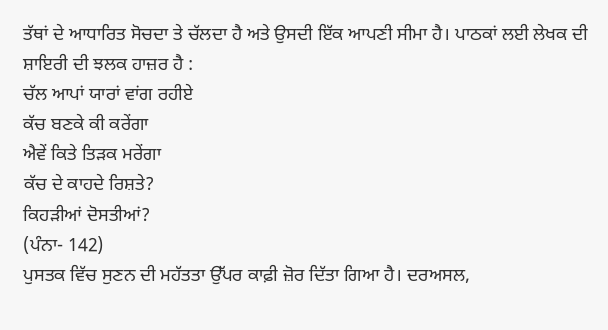ਤੱਥਾਂ ਦੇ ਆਧਾਰਿਤ ਸੋਚਦਾ ਤੇ ਚੱਲਦਾ ਹੈ ਅਤੇ ਉਸਦੀ ਇੱਕ ਆਪਣੀ ਸੀਮਾ ਹੈ। ਪਾਠਕਾਂ ਲਈ ਲੇਖਕ ਦੀ ਸ਼ਾਇਰੀ ਦੀ ਝਲਕ ਹਾਜ਼ਰ ਹੈ :
ਚੱਲ ਆਪਾਂ ਯਾਰਾਂ ਵਾਂਗ ਰਹੀਏ
ਕੱਚ ਬਣਕੇ ਕੀ ਕਰੇਂਗਾ
ਐਵੇਂ ਕਿਤੇ ਤਿੜਕ ਮਰੇਂਗਾ
ਕੱਚ ਦੇ ਕਾਹਦੇ ਰਿਸ਼ਤੇ?
ਕਿਹੜੀਆਂ ਦੋਸਤੀਆਂ?
(ਪੰਨਾ- 142)
ਪੁਸਤਕ ਵਿੱਚ ਸੁਣਨ ਦੀ ਮਹੱਤਤਾ ਉੱਪਰ ਕਾਫ਼ੀ ਜ਼ੋਰ ਦਿੱਤਾ ਗਿਆ ਹੈ। ਦਰਅਸਲ,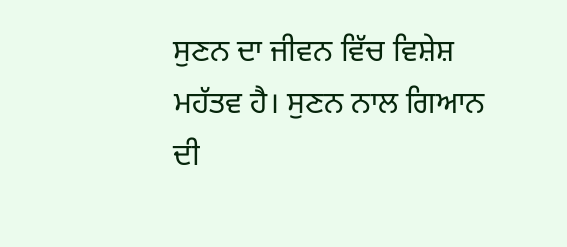ਸੁਣਨ ਦਾ ਜੀਵਨ ਵਿੱਚ ਵਿਸ਼ੇਸ਼ ਮਹੱਤਵ ਹੈ। ਸੁਣਨ ਨਾਲ ਗਿਆਨ ਦੀ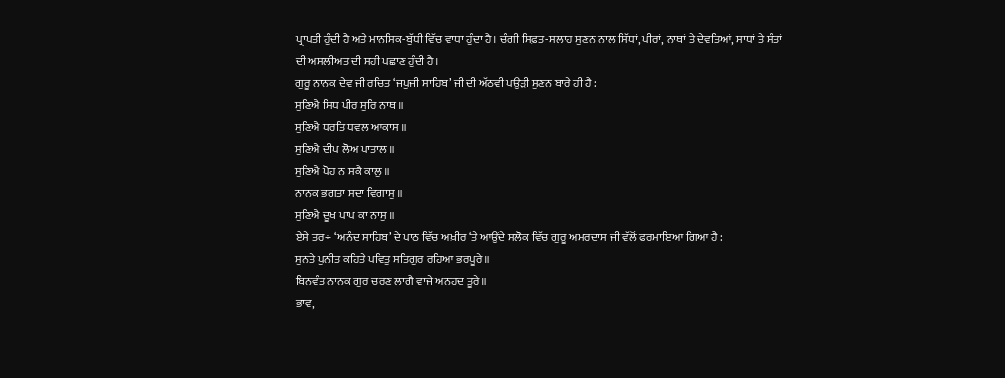ਪ੍ਰਾਪਤੀ ਹੁੰਦੀ ਹੈ ਅਤੇ ਮਾਨਸਿਕ-ਬੁੱਧੀ ਵਿੱਚ ਵਾਧਾ ਹੁੰਦਾ ਹੈ। ਚੰਗੀ ਸਿਫ਼ਤ-ਸਲਾਹ ਸੁਣਨ ਨਾਲ ਸਿੱਧਾਂ, ਪੀਰਾਂ, ਨਾਥਾਂ ਤੇ ਦੇਵਤਿਆਂ, ਸਾਧਾਂ ਤੇ ਸੰਤਾਂ ਦੀ ਅਸਲੀਅਤ ਦੀ ਸਹੀ ਪਛਾਣ ਹੁੰਦੀ ਹੈ।
ਗੁਰੂ ਨਾਨਕ ਦੇਵ ਜੀ ਰਚਿਤ ‘ਜਪੁਜੀ ਸਾਹਿਬ’ ਜੀ ਦੀ ਅੱਠਵੀ ਪਉੜੀ ਸੁਣਨ ਬਾਰੇ ਹੀ ਹੈ :
ਸੁਣਿਐ ਸਿਧ ਪੀਰ ਸੁਰਿ ਨਾਥ ॥
ਸੁਣਿਐ ਧਰਤਿ ਧਵਲ ਆਕਾਸ ॥
ਸੁਣਿਐ ਦੀਪ ਲੋਅ ਪਾਤਾਲ ॥
ਸੁਣਿਐ ਪੋਹ ਨ ਸਕੈ ਕਾਲੁ ॥
ਨਾਨਕ ਭਗਤਾ ਸਦਾ ਵਿਗਾਸੁ ॥
ਸੁਣਿਐ ਦੂਖ ਪਾਪ ਕਾ ਨਾਸੁ ॥
ਏਸੇ ਤਰ÷ ‘ਅਨੰਦ ਸਾਹਿਬ’ ਦੇ ਪਾਠ ਵਿੱਚ ਅਖ਼ੀਰ ‘ਤੇ ਆਉਂਦੇ ਸਲੋਕ ਵਿੱਚ ਗੁਰੂ ਅਮਰਦਾਸ ਜੀ ਵੱਲੋਂ ਫਰਮਾਇਆ ਗਿਆ ਹੈ :
ਸੁਨਤੇ ਪੁਨੀਤ ਕਹਿਤੇ ਪਵਿਤੁ ਸਤਿਗੁਰ ਰਹਿਆ ਭਰਪੂਰੇ॥
ਬਿਨਵੰਤ ਨਾਨਕ ਗੁਰ ਚਰਣ ਲਾਗੈ ਵਾਜੇ ਅਨਹਦ ਤੂਰੇ॥
ਭਾਵ,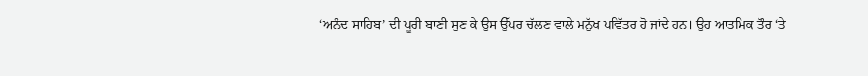‘ਅਨੰਦ ਸਾਹਿਬ’ ਦੀ ਪੂਰੀ ਬਾਣੀ ਸੁਣ ਕੇ ਉਸ ਉੱਪਰ ਚੱਲਣ ਵਾਲੇ ਮਨੁੱਖ ਪਵਿੱਤਰ ਹੋ ਜਾਂਦੇ ਹਨ। ਉਹ ਆਤਮਿਕ ਤੌਰ ‘ਤੇ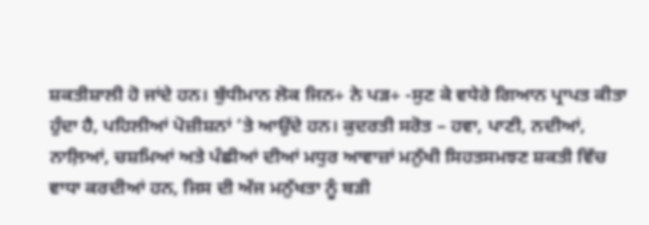ਸ਼ਕਤੀਸ਼ਾਲੀ ਹੋ ਜਾਂਦੇ ਹਨ। ਬੁੱਧੀਮਾਨ ਲੋਕ ਜਿਨ÷ ਨੇ ਪੜ÷ -ਸੁਣ ਕੇ ਵਧੇਰੇ ਗਿਆਨ ਪ੍ਰਾਪਤ ਕੀਤਾ ਹੁੰਦਾ ਹੈ, ਪਹਿਲੀਆਂ ਪੋਜ਼ੀਸ਼ਨਾਂ ‘ਤੇ ਆਉਂਦੇ ਹਨ। ਕੁਦਰਤੀ ਸਰੋਤ – ਹਵਾ, ਪਾਣੀ, ਨਦੀਆਂ, ਨਾਲ਼ਿਆਂ, ਚਸ਼ਮਿਆਂ ਅਤੇ ਪੰਛੀਆਂ ਦੀਆਂ ਮਧੁਰ ਆਵਾਜ਼ਾਂ ਮਨੁੱਖੀ ਸਿਹਤਸਮਝਣ ਸ਼ਕਤੀ ਵਿੱਚ ਵਾਧਾ ਕਰਦੀਆਂ ਹਨ, ਜਿਸ ਦੀ ਅੱਜ ਮਨੁੱਖਤਾ ਨੂੰ ਬੜੀ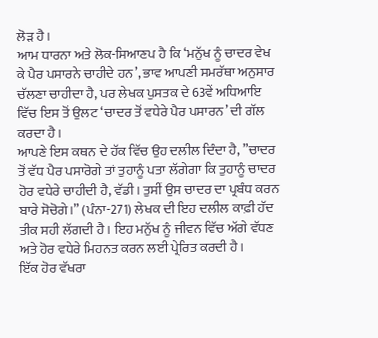ਲੋੜ ਹੈ।
ਆਮ ਧਾਰਨਾ ਅਤੇ ਲੋਕ-ਸਿਆਣਪ ਹੈ ਕਿ ‘ਮਨੁੱਖ ਨੂੰ ਚਾਦਰ ਵੇਖ ਕੇ ਪੈਰ ਪਸਾਰਨੇ ਚਾਹੀਦੇ ਹਨ’, ਭਾਵ ਆਪਣੀ ਸਮਰੱਥਾ ਅਨੁਸਾਰ ਚੱਲਣਾ ਚਾਹੀਦਾ ਹੈ, ਪਰ ਲੇਖਕ ਪੁਸਤਕ ਦੇ 63ਵੇਂ ਅਧਿਆਇ ਵਿੱਚ ਇਸ ਤੋਂ ਉਲਟ ‘ਚਾਦਰ ਤੋਂ ਵਧੇਰੇ ਪੈਰ ਪਸਾਰਨ’ ਦੀ ਗੱਲ ਕਰਦਾ ਹੈ।
ਆਪਣੇ ਇਸ ਕਥਨ ਦੇ ਹੱਕ ਵਿੱਚ ਉਹ ਦਲੀਲ ਦਿੰਦਾ ਹੈ, ”ਚਾਦਰ ਤੋਂ ਵੱਧ ਪੈਰ ਪਸਾਰੋਗੇ ਤਾਂ ਤੁਹਾਨੂੰ ਪਤਾ ਲੱਗੇਗਾ ਕਿ ਤੁਹਾਨੂੰ ਚਾਦਰ ਹੋਰ ਵਧੇਰੇ ਚਾਹੀਦੀ ਹੈ, ਵੱਡੀ। ਤੁਸੀਂ ਉਸ ਚਾਦਰ ਦਾ ਪ੍ਰਬੰਧ ਕਰਨ ਬਾਰੇ ਸੋਚੋਗੇ।” (ਪੰਨਾ-271) ਲੇਖਕ ਦੀ ਇਹ ਦਲੀਲ ਕਾਫ਼ੀ ਹੱਦ ਤੀਕ ਸਹੀ ਲੱਗਦੀ ਹੈ। ਇਹ ਮਨੁੱਖ ਨੂੰ ਜੀਵਨ ਵਿੱਚ ਅੱਗੇ ਵੱਧਣ ਅਤੇ ਹੋਰ ਵਧੇਰੇ ਮਿਹਨਤ ਕਰਨ ਲਈ ਪ੍ਰੇਰਿਤ ਕਰਦੀ ਹੈ।
ਇੱਕ ਹੋਰ ਵੱਖਰਾ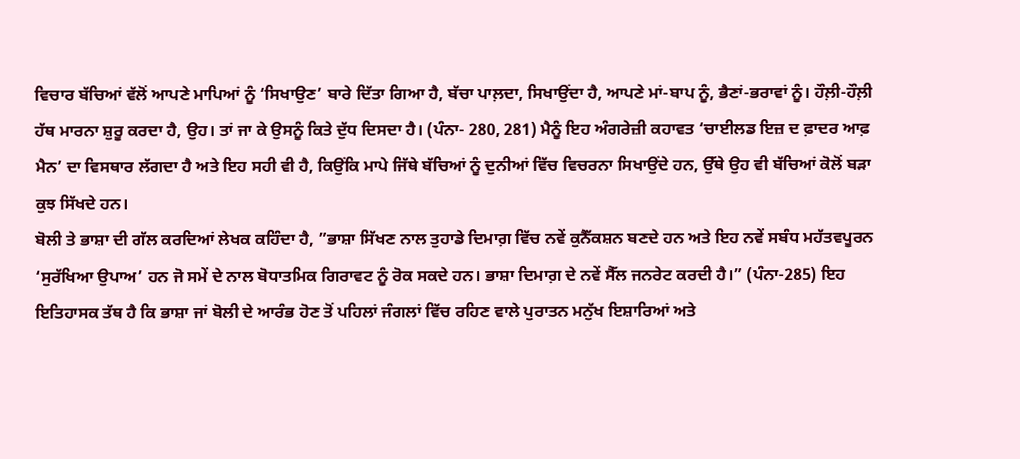ਵਿਚਾਰ ਬੱਚਿਆਂ ਵੱਲੋਂ ਆਪਣੇ ਮਾਪਿਆਂ ਨੂੰ ‘ਸਿਖਾਉਣ’ ਬਾਰੇ ਦਿੱਤਾ ਗਿਆ ਹੈ, ਬੱਚਾ ਪਾਲ਼ਦਾ, ਸਿਖਾਉਂਦਾ ਹੈ, ਆਪਣੇ ਮਾਂ-ਬਾਪ ਨੂੰ, ਭੈਣਾਂ-ਭਰਾਵਾਂ ਨੂੰ। ਹੌਲ਼ੀ-ਹੌਲ਼ੀ ਹੱਥ ਮਾਰਨਾ ਸ਼ੁਰੂ ਕਰਦਾ ਹੈ, ਉਹ। ਤਾਂ ਜਾ ਕੇ ਉਸਨੂੰ ਕਿਤੇ ਦੁੱਧ ਦਿਸਦਾ ਹੈ। (ਪੰਨਾ- 280, 281) ਮੈਨੂੰ ਇਹ ਅੰਗਰੇਜ਼ੀ ਕਹਾਵਤ ‘ਚਾਈਲਡ ਇਜ਼ ਦ ਫ਼ਾਦਰ ਆਫ਼ ਮੈਨ’ ਦਾ ਵਿਸਥਾਰ ਲੱਗਦਾ ਹੈ ਅਤੇ ਇਹ ਸਹੀ ਵੀ ਹੈ, ਕਿਉਂਕਿ ਮਾਪੇ ਜਿੱਥੇ ਬੱਚਿਆਂ ਨੂੰ ਦੁਨੀਆਂ ਵਿੱਚ ਵਿਚਰਨਾ ਸਿਖਾਉਂਦੇ ਹਨ, ਉੱਥੇ ਉਹ ਵੀ ਬੱਚਿਆਂ ਕੋਲੋਂ ਬੜਾ ਕੁਝ ਸਿੱਖਦੇ ਹਨ।
ਬੋਲੀ ਤੇ ਭਾਸ਼ਾ ਦੀ ਗੱਲ ਕਰਦਿਆਂ ਲੇਖਕ ਕਹਿੰਦਾ ਹੈ, ”ਭਾਸ਼ਾ ਸਿੱਖਣ ਨਾਲ ਤੁਹਾਡੇ ਦਿਮਾਗ਼ ਵਿੱਚ ਨਵੇਂ ਕੁਨੈੱਕਸ਼ਨ ਬਣਦੇ ਹਨ ਅਤੇ ਇਹ ਨਵੇਂ ਸਬੰਧ ਮਹੱਤਵਪੂਰਨ ‘ਸੁਰੱਖਿਆ ਉਪਾਅ’ ਹਨ ਜੋ ਸਮੇਂ ਦੇ ਨਾਲ ਬੋਧਾਤਮਿਕ ਗਿਰਾਵਟ ਨੂੰ ਰੋਕ ਸਕਦੇ ਹਨ। ਭਾਸ਼ਾ ਦਿਮਾਗ਼ ਦੇ ਨਵੇਂ ਸੈੱਲ ਜਨਰੇਟ ਕਰਦੀ ਹੈ।” (ਪੰਨਾ-285) ਇਹ ਇਤਿਹਾਸਕ ਤੱਥ ਹੈ ਕਿ ਭਾਸ਼ਾ ਜਾਂ ਬੋਲੀ ਦੇ ਆਰੰਭ ਹੋਣ ਤੋਂ ਪਹਿਲਾਂ ਜੰਗਲਾਂ ਵਿੱਚ ਰਹਿਣ ਵਾਲੇ ਪੁਰਾਤਨ ਮਨੁੱਖ ਇਸ਼ਾਰਿਆਂ ਅਤੇ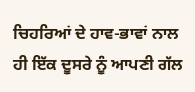ਚਿਹਰਿਆਂ ਦੇ ਹਾਵ-ਭਾਵਾਂ ਨਾਲ ਹੀ ਇੱਕ ਦੂਸਰੇ ਨੂੰ ਆਪਣੀ ਗੱਲ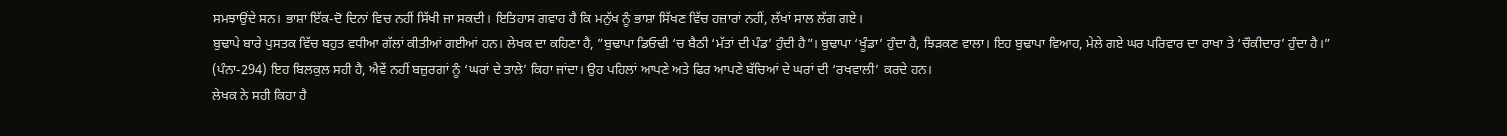ਸਮਝਾਉਂਦੇ ਸਨ। ਭਾਸ਼ਾ ਇੱਕ-ਦੋ ਦਿਨਾਂ ਵਿਚ ਨਹੀਂ ਸਿੱਖੀ ਜਾ ਸਕਦੀ। ਇਤਿਹਾਸ ਗਵਾਹ ਹੈ ਕਿ ਮਨੁੱਖ ਨੂੰ ਭਾਸ਼ਾ ਸਿੱਖਣ ਵਿੱਚ ਹਜ਼ਾਰਾਂ ਨਹੀਂ, ਲੱਖਾਂ ਸਾਲ ਲੱਗ ਗਏ।
ਬੁਢਾਪੇ ਬਾਰੇ ਪੁਸਤਕ ਵਿੱਚ ਬਹੁਤ ਵਧੀਆ ਗੱਲਾਂ ਕੀਤੀਆਂ ਗਈਆਂ ਹਨ। ਲੇਖਕ ਦਾ ਕਹਿਣਾ ਹੈ, ”ਬੁਢਾਪਾ ਡਿਓਢੀ ‘ਚ ਬੈਠੀ ‘ਮੱਤਾਂ ਦੀ ਪੰਡ’ ਹੁੰਦੀ ਹੈ”। ਬੁਢਾਪਾ ‘ਖੂੰਡਾ’ ਹੁੰਦਾ ਹੈ, ਝਿੜਕਣ ਵਾਲਾ। ਇਹ ਬੁਢਾਪਾ ਵਿਆਹ, ਮੇਲੇ ਗਏ ਘਰ ਪਰਿਵਾਰ ਦਾ ਰਾਖਾ ਤੇ ‘ਚੌਕੀਦਾਰ’ ਹੁੰਦਾ ਹੈ।” (ਪੰਨਾ-294) ਇਹ ਬਿਲਕੁਲ ਸਹੀ ਹੈ, ਐਵੇਂ ਨਹੀਂ ਬਜ਼ੁਰਗਾਂ ਨੂੰ ‘ਘਰਾਂ ਦੇ ਤਾਲੇ’ ਕਿਹਾ ਜਾਂਦਾ। ਉਹ ਪਹਿਲਾਂ ਆਪਣੇ ਅਤੇ ਫਿਰ ਆਪਣੇ ਬੱਚਿਆਂ ਦੇ ਘਰਾਂ ਦੀ ‘ਰਖਵਾਲੀ’ ਕਰਦੇ ਹਨ।
ਲੇਖਕ ਨੇ ਸਹੀ ਕਿਹਾ ਹੈ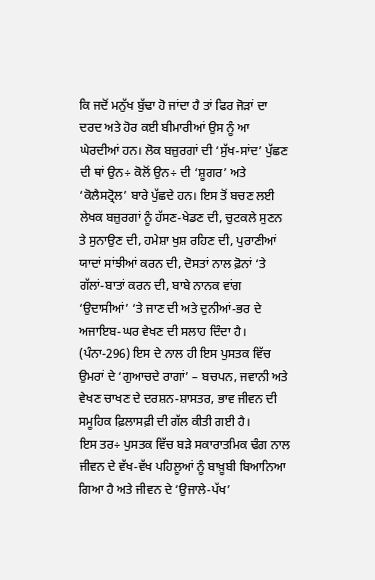ਕਿ ਜਦੋਂ ਮਨੁੱਖ ਬੁੱਢਾ ਹੋ ਜਾਂਦਾ ਹੈ ਤਾਂ ਫਿਰ ਜੋੜਾਂ ਦਾ ਦਰਦ ਅਤੇ ਹੋਰ ਕਈ ਬੀਮਾਰੀਆਂ ਉਸ ਨੂੰ ਆ ਘੇਰਦੀਆਂ ਹਨ। ਲੋਕ ਬਜ਼ੁਰਗਾਂ ਦੀ ‘ਸੁੱਖ-ਸਾਂਦ’ ਪੁੱਛਣ ਦੀ ਥਾਂ ਉਨ÷ ਕੋਲੋਂ ਉਨ÷ ਦੀ ‘ਸ਼ੂਗਰ’ ਅਤੇ ‘ਕੋਲੈਸਟ੍ਰੋਲ’ ਬਾਰੇ ਪੁੱਛਦੇ ਹਨ। ਇਸ ਤੋਂ ਬਚਣ ਲਈ ਲੇਖਕ ਬਜ਼ੁਰਗਾਂ ਨੂੰ ਹੱਸਣ-ਖੇਡਣ ਦੀ, ਚੁਟਕਲੇ ਸੁਣਨ ਤੇ ਸੁਨਾਉਣ ਦੀ, ਹਮੇਸ਼ਾ ਖੁਸ਼ ਰਹਿਣ ਦੀ, ਪੁਰਾਣੀਆਂ ਯਾਦਾਂ ਸਾਂਝੀਆਂ ਕਰਨ ਦੀ, ਦੋਸਤਾਂ ਨਾਲ ਫ਼ੋਨਾਂ ‘ਤੇ ਗੱਲਾਂ-ਬਾਤਾਂ ਕਰਨ ਦੀ, ਬਾਬੇ ਨਾਨਕ ਵਾਂਗ ‘ਉਦਾਸੀਆਂ’ ‘ਤੇ ਜਾਣ ਦੀ ਅਤੇ ਦੁਨੀਆਂ-ਭਰ ਦੇ ਅਜਾਇਬ-ਘਰ ਵੇਖਣ ਦੀ ਸਲਾਹ ਦਿੰਦਾ ਹੈ। (ਪੰਨਾ-296) ਇਸ ਦੇ ਨਾਲ ਹੀ ਇਸ ਪੁਸਤਕ ਵਿੱਚ ਉਮਰਾਂ ਦੇ ‘ਗੁਆਚਦੇ ਰਾਗਾਂ’ – ਬਚਪਨ, ਜਵਾਨੀ ਅਤੇ ਵੇਖਣ ਚਾਖਣ ਦੇ ਦਰਸ਼ਨ-ਸ਼ਾਸਤਰ, ਭਾਵ ਜੀਵਨ ਦੀ ਸਮੂਹਿਕ ਫ਼ਿਲਾਸਫ਼ੀ ਦੀ ਗੱਲ ਕੀਤੀ ਗਈ ਹੈ।
ਇਸ ਤਰ÷ ਪੁਸਤਕ ਵਿੱਚ ਬੜੇ ਸਕਾਰਾਤਮਿਕ ਢੰਗ ਨਾਲ ਜੀਵਨ ਦੇ ਵੱਖ-ਵੱਖ ਪਹਿਲੂਆਂ ਨੂੰ ਬਾਖ਼ੂਬੀ ਬਿਆਨਿਆ ਗਿਆ ਹੈ ਅਤੇ ਜੀਵਨ ਦੇ ‘ਉਜਾਲੇ-ਪੱਖ’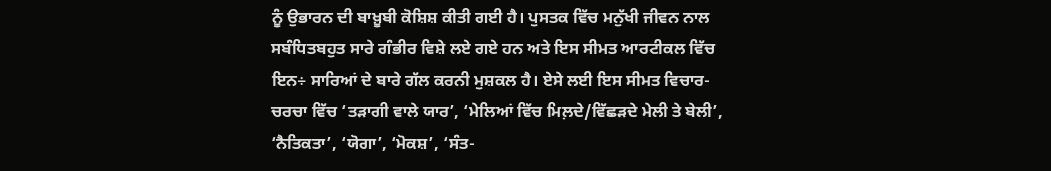ਨੂੰ ਉਭਾਰਨ ਦੀ ਬਾਖ਼ੂਬੀ ਕੋਸ਼ਿਸ਼ ਕੀਤੀ ਗਈ ਹੈ। ਪੁਸਤਕ ਵਿੱਚ ਮਨੁੱਖੀ ਜੀਵਨ ਨਾਲ ਸਬੰਧਿਤਬਹੁਤ ਸਾਰੇ ਗੰਭੀਰ ਵਿਸ਼ੇ ਲਏ ਗਏ ਹਨ ਅਤੇ ਇਸ ਸੀਮਤ ਆਰਟੀਕਲ ਵਿੱਚ ਇਨ÷ ਸਾਰਿਆਂ ਦੇ ਬਾਰੇ ਗੱਲ ਕਰਨੀ ਮੁਸ਼ਕਲ ਹੈ। ਏਸੇ ਲਈ ਇਸ ਸੀਮਤ ਵਿਚਾਰ-ਚਰਚਾ ਵਿੱਚ ‘ਤੜਾਗੀ ਵਾਲੇ ਯਾਰ’, ‘ਮੇਲਿਆਂ ਵਿੱਚ ਮਿਲ਼ਦੇ/ਵਿੱਛੜਦੇ ਮੇਲੀ ਤੇ ਬੇਲੀ’, ‘ਨੈਤਿਕਤਾ’, ‘ਯੋਗਾ’, ‘ਮੋਕਸ਼’, ‘ਸੰਤ-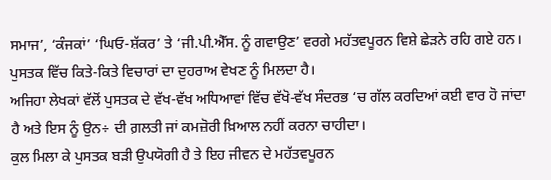ਸਮਾਜ’, ‘ਕੰਜਕਾਂ’ ‘ਘਿਓ-ਸ਼ੱਕਰ’ ਤੇ ‘ਜੀ.ਪੀ.ਐੱਸ. ਨੂੰ ਗਵਾਉਣ’ ਵਰਗੇ ਮਹੱਤਵਪੂਰਨ ਵਿਸ਼ੇ ਛੇੜਨੇ ਰਹਿ ਗਏ ਹਨ। ਪੁਸਤਕ ਵਿੱਚ ਕਿਤੇ-ਕਿਤੇ ਵਿਚਾਰਾਂ ਦਾ ਦੁਹਰਾਅ ਵੇਖਣ ਨੂੰ ਮਿਲਦਾ ਹੈ।
ਅਜਿਹਾ ਲੇਖਕਾਂ ਵੱਲੋਂ ਪੁਸਤਕ ਦੇ ਵੱਖ-ਵੱਖ ਅਧਿਆਵਾਂ ਵਿੱਚ ਵੱਖੋ-ਵੱਖ ਸੰਦਰਭ ‘ਚ ਗੱਲ ਕਰਦਿਆਂ ਕਈ ਵਾਰ ਹੋ ਜਾਂਦਾ ਹੈ ਅਤੇ ਇਸ ਨੂੰ ਉਨ÷ ਦੀ ਗ਼ਲਤੀ ਜਾਂ ਕਮਜ਼ੋਰੀ ਖ਼ਿਆਲ ਨਹੀਂ ਕਰਨਾ ਚਾਹੀਦਾ।
ਕੁਲ ਮਿਲਾ ਕੇ ਪੁਸਤਕ ਬੜੀ ਉਪਯੋਗੀ ਹੈ ਤੇ ਇਹ ਜੀਵਨ ਦੇ ਮਹੱਤਵਪੂਰਨ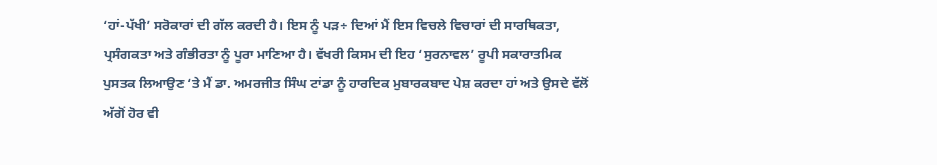‘ਹਾਂ-ਪੱਖੀ’ ਸਰੋਕਾਰਾਂ ਦੀ ਗੱਲ ਕਰਦੀ ਹੈ। ਇਸ ਨੂੰ ਪੜ÷ ਦਿਆਂ ਮੈਂ ਇਸ ਵਿਚਲੇ ਵਿਚਾਰਾਂ ਦੀ ਸਾਰਥਿਕਤਾ, ਪ੍ਰਸੰਗਕਤਾ ਅਤੇ ਗੰਭੀਰਤਾ ਨੂੰ ਪੂਰਾ ਮਾਣਿਆ ਹੈ। ਵੱਖਰੀ ਕਿਸਮ ਦੀ ਇਹ ‘ਸੁਰਨਾਵਲ’ ਰੂਪੀ ਸਕਾਰਾਤਮਿਕ ਪੁਸਤਕ ਲਿਆਉਣ ‘ਤੇ ਮੈਂ ਡਾ. ਅਮਰਜੀਤ ਸਿੰਘ ਟਾਂਡਾ ਨੂੰ ਹਾਰਦਿਕ ਮੁਬਾਰਕਬਾਦ ਪੇਸ਼ ਕਰਦਾ ਹਾਂ ਅਤੇ ਉਸਦੇ ਵੱਲੋਂ ਅੱਗੋਂ ਹੋਰ ਵੀ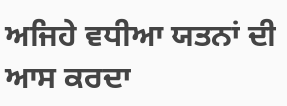ਅਜਿਹੇ ਵਧੀਆ ਯਤਨਾਂ ਦੀ ਆਸ ਕਰਦਾ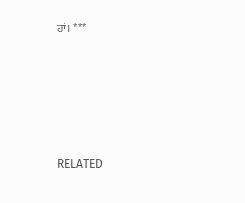ਹਾਂ। ***





RELATED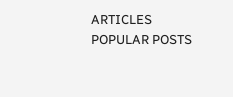ARTICLES
POPULAR POSTS